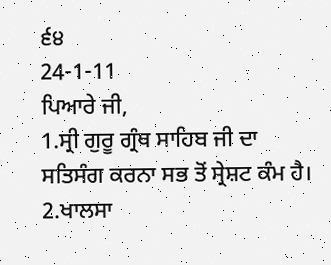੬੪
24-1-11
ਪਿਆਰੇ ਜੀ,
1.ਸ੍ਰੀ ਗੁਰੂ ਗ੍ਰੰਥ ਸਾਹਿਬ ਜੀ ਦਾ ਸਤਿਸੰਗ ਕਰਨਾ ਸਭ ਤੋਂ ਸ੍ਰੇਸ਼ਟ ਕੰਮ ਹੈ।
2.ਖਾਲਸਾ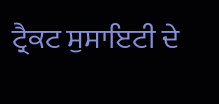ਟ੍ਰੈਕਟ ਸੁਸਾਇਟੀ ਦੇ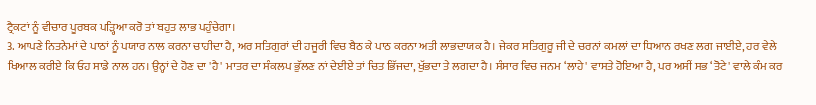ਟ੍ਰੈਕਟਾਂ ਨੂੰ ਵੀਚਾਰ ਪੂਰਬਕ ਪੜ੍ਹਿਆ ਕਰੋ ਤਾਂ ਬਹੁਤ ਲਾਭ ਪਹੁੰਚੇਗਾ।
3. ਆਪਣੇ ਨਿਤਨੇਮਾਂ ਦੇ ਪਾਠਾਂ ਨੂੰ ਪਯਾਰ ਨਾਲ ਕਰਨਾ ਚਾਹੀਦਾ ਹੈ, ਅਰ ਸਤਿਗੁਰਾਂ ਦੀ ਹਜੂਰੀ ਵਿਚ ਬੈਠ ਕੇ ਪਾਠ ਕਰਨਾ ਅਤੀ ਲਾਭਦਾਯਕ ਹੈ। ਜੇਕਰ ਸਤਿਗੁਰੂ ਜੀ ਦੇ ਚਰਨਾਂ ਕਮਲਾਂ ਦਾ ਧਿਆਨ ਰਖਣ ਲਗ ਜਾਈਏ, ਹਰ ਵੇਲੇ ਖਿਆਲ ਕਰੀਏ ਕਿ ਓਹ ਸਾਡੇ ਨਾਲ ਹਨ। ਉਨ੍ਹਾਂ ਦੇ ਹੋਣ ਦਾ 'ਹੈ' ਮਾਤਰ ਦਾ ਸੰਕਲਪ ਭੁੱਲਣ ਨਾਂ ਦੇਈਏ ਤਾਂ ਚਿਤ ਭਿੱਜਦਾ, ਖੁੱਭਦਾ ਤੇ ਲਗਦਾ ਹੈ। ਸੰਸਾਰ ਵਿਚ ਜਨਮ ‘ਲਾਹੇ' ਵਾਸਤੇ ਹੋਇਆ ਹੈ, ਪਰ ਅਸੀਂ ਸਭ ‘ਤੋਟੇ' ਵਾਲੇ ਕੰਮ ਕਰ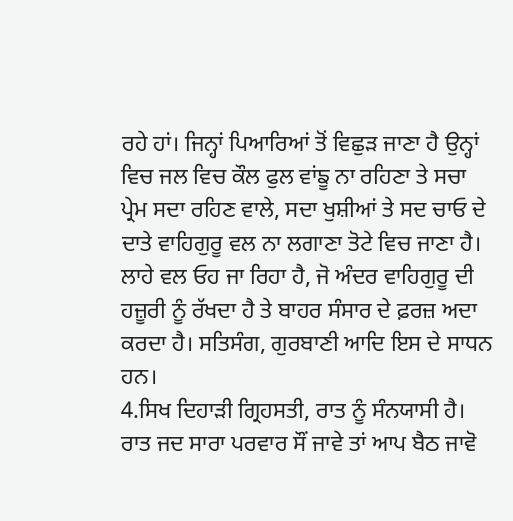ਰਹੇ ਹਾਂ। ਜਿਨ੍ਹਾਂ ਪਿਆਰਿਆਂ ਤੋਂ ਵਿਛੁੜ ਜਾਣਾ ਹੈ ਉਨ੍ਹਾਂ ਵਿਚ ਜਲ ਵਿਚ ਕੌਲ ਫੁਲ ਵਾਂਙੂ ਨਾ ਰਹਿਣਾ ਤੇ ਸਚਾ ਪ੍ਰੇਮ ਸਦਾ ਰਹਿਣ ਵਾਲੇ, ਸਦਾ ਖੁਸ਼ੀਆਂ ਤੇ ਸਦ ਚਾਓ ਦੇ ਦਾਤੇ ਵਾਹਿਗੁਰੂ ਵਲ ਨਾ ਲਗਾਣਾ ਤੋਟੇ ਵਿਚ ਜਾਣਾ ਹੈ। ਲਾਹੇ ਵਲ ਓਹ ਜਾ ਰਿਹਾ ਹੈ, ਜੋ ਅੰਦਰ ਵਾਹਿਗੁਰੂ ਦੀ ਹਜ਼ੂਰੀ ਨੂੰ ਰੱਖਦਾ ਹੈ ਤੇ ਬਾਹਰ ਸੰਸਾਰ ਦੇ ਫ਼ਰਜ਼ ਅਦਾ ਕਰਦਾ ਹੈ। ਸਤਿਸੰਗ, ਗੁਰਬਾਣੀ ਆਦਿ ਇਸ ਦੇ ਸਾਧਨ ਹਨ।
4.ਸਿਖ ਦਿਹਾੜੀ ਗ੍ਰਿਹਸਤੀ, ਰਾਤ ਨੂੰ ਸੰਨਯਾਸੀ ਹੈ। ਰਾਤ ਜਦ ਸਾਰਾ ਪਰਵਾਰ ਸੌਂ ਜਾਵੇ ਤਾਂ ਆਪ ਬੈਠ ਜਾਵੋ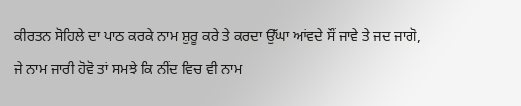ਕੀਰਤਨ ਸੋਹਿਲੇ ਦਾ ਪਾਠ ਕਰਕੇ ਨਾਮ ਸ਼ੁਰੂ ਕਰੇ ਤੇ ਕਰਦਾ ਉੱਘਾ ਆਂਵਦੇ ਸੌਂ ਜਾਵੇ ਤੇ ਜਦ ਜਾਗੋ, ਜੇ ਨਾਮ ਜਾਰੀ ਹੋਵੋ ਤਾਂ ਸਮਝੇ ਕਿ ਨੀਂਦ ਵਿਚ ਵੀ ਨਾਮ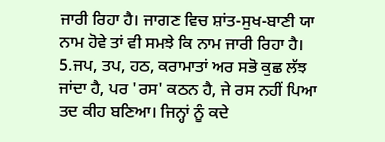ਜਾਰੀ ਰਿਹਾ ਹੈ। ਜਾਗਣ ਵਿਚ ਸ਼ਾਂਤ-ਸੁਖ-ਬਾਣੀ ਯਾ ਨਾਮ ਹੋਵੇ ਤਾਂ ਵੀ ਸਮਝੇ ਕਿ ਨਾਮ ਜਾਰੀ ਰਿਹਾ ਹੈ।
5.ਜਪ, ਤਪ, ਹਠ, ਕਰਾਮਾਤਾਂ ਅਰ ਸਭੋ ਕੁਛ ਲੱਝ ਜਾਂਦਾ ਹੈ, ਪਰ 'ਰਸ' ਕਠਨ ਹੈ, ਜੇ ਰਸ ਨਹੀਂ ਪਿਆ ਤਦ ਕੀਹ ਬਣਿਆ। ਜਿਨ੍ਹਾਂ ਨੂੰ ਕਦੇ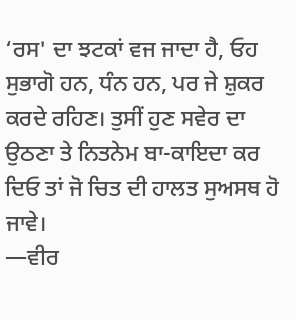‘ਰਸ' ਦਾ ਝਟਕਾਂ ਵਜ ਜਾਦਾ ਹੈ, ਓਹ ਸੁਭਾਗੋ ਹਨ, ਧੰਨ ਹਨ, ਪਰ ਜੇ ਸ਼ੁਕਰ ਕਰਦੇ ਰਹਿਣ। ਤੁਸੀਂ ਹੁਣ ਸਵੇਰ ਦਾ ਉਠਣਾ ਤੇ ਨਿਤਨੇਮ ਬਾ-ਕਾਇਦਾ ਕਰ ਦਿਓ ਤਾਂ ਜੋ ਚਿਤ ਦੀ ਹਾਲਤ ਸੁਅਸਥ ਹੋ ਜਾਵੇ।
—ਵੀਰ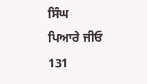ਸਿੰਘ
ਪਿਆਰੇ ਜੀਓ
131